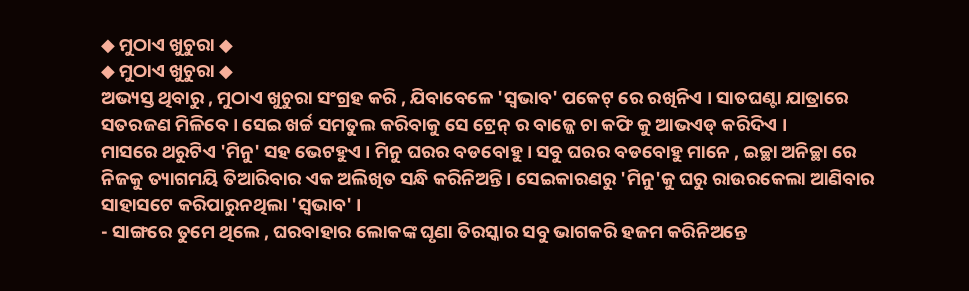◆ ମୁଠାଏ ଖୁଚୁରା ◆
◆ ମୁଠାଏ ଖୁଚୁରା ◆
ଅଭ୍ୟସ୍ତ ଥିବାରୁ , ମୁଠାଏ ଖୁଚୁରା ସଂଗ୍ରହ କରି , ଯିବାବେଳେ 'ସ୍ୱଭାବ' ପକେଟ୍ ରେ ରଖିନିଏ । ସାତଘଣ୍ଟା ଯାତ୍ରାରେ ସତରଜଣ ମିଳିବେ । ସେଇ ଖର୍ଚ୍ଚ ସମତୁଲ କରିବାକୁ ସେ ଟ୍ରେନ୍ ର ବାଜ୍ଜେ ଚା କଫି କୁ ଆଭଏଡ୍ କରିଦିଏ ।
ମାସରେ ଥରୁଟିଏ 'ମିନୁ' ସହ ଭେଟହୁଏ । ମିନୁ ଘରର ବଡବୋହୁ । ସବୁ ଘରର ବଡବୋହୁ ମାନେ , ଇଚ୍ଛା ଅନିଚ୍ଛା ରେ ନିଜକୁ ତ୍ୟାଗମୟି ତିଆରିବାର ଏକ ଅଲିଖିତ ସନ୍ଧି କରିନିଅନ୍ତି । ସେଇକାରଣରୁ 'ମିନୁ'କୁ ଘରୁ ରାଉରକେଲା ଆଣିବାର ସାହାସଟେ କରିପାରୁନଥିଲା 'ସ୍ୱଭାବ' ।
- ସାଙ୍ଗରେ ତୁମେ ଥିଲେ , ଘରବାହାର ଲୋକଙ୍କ ଘୃଣା ତିରସ୍କାର ସବୁ ଭାଗକରି ହଜମ କରିନିଅନ୍ତେ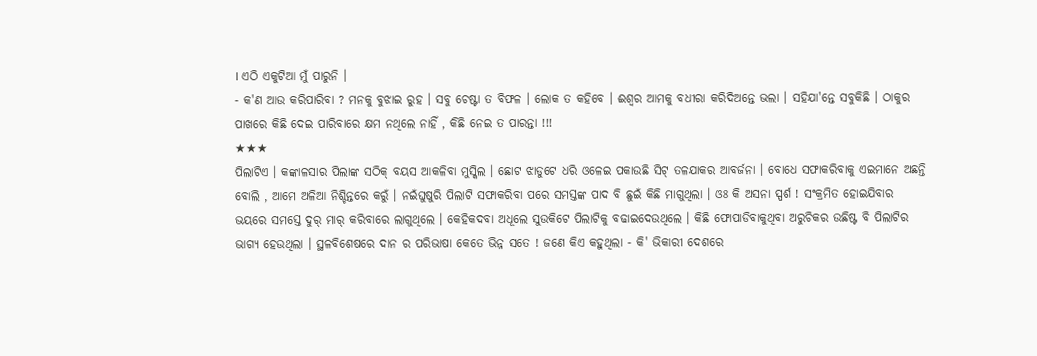। ଏଠି ଏକୁଟିଆ ମୁଁ ପାରୁନି ।
- କ'ଣ ଆଉ କରିପାରିବା ? ମନକୁ ବୁଝାଇ ରୁହ । ସବୁ ଚେଷ୍ଟା ତ ବିଫଳ । ଲୋକ ତ କହିବେ । ଈଶ୍ୱର ଆମକୁ ବଧୀରା କରିଦିଅନ୍ତେ ଭଲା । ସହିଯା'ନ୍ତେ ସବୁକିଛି । ଠାକୁର ପାଖରେ କିଛି ଦେଇ ପାରିବାରେ କ୍ଷମ ନଥିଲେ ନାହିଁ , କିଛି ନେଇ ତ ପାରନ୍ତା !!!
★★★
ପିଲାଟିଏ । କଙ୍କାଳସାର ପିଲାଙ୍କ ସଠିକ୍ ବୟସ ଆକଳିବା ମୁସ୍କିଲ । ଛୋଟ ଝାଡୁଟେ ଧରି ଓଳେଇ ପକାଉଛି ସିଟ୍ ତଳଯାକର ଆବର୍ଜନା । ବୋଧେ ସଫାକରିବାକୁ ଏଇମାନେ ଅଛନ୍ତି ବୋଲି , ଆମେ ଅଳିଆ ନିଶ୍ଚିନ୍ତରେ କରୁଁ । ନଇଁଘୁଷୁରି ପିଲାଟି ସଫାକରିବା ପରେ ସମସ୍ତଙ୍କ ପାଦ ବି ଛୁଇଁ କିଛି ମାଗୁଥିଲା । ଓଃ କି ଅସନା ସ୍ପର୍ଶ ! ସଂକ୍ରମିତ ହୋଇଯିବାର ଭୟରେ ସମସ୍ତେ ଦୁର୍ ମାର୍ କରିବାରେ ଲାଗୁଥିଲେ । କେହିକଦବା ଅଧୂଲେ ସୁଉକିଟେ ପିଲାଟିକୁ ବଢାଇଦେଉଥିଲେ । କିଛି ଫୋପାଡିବାକୁଥିବା ଅରୁଚିକର ଉଛିଷ୍ଟ ବି ପିଲାଟିର ଭାଗ୍ୟ ହେଉଥିଲା । ସ୍ଥଳବିଶେଷରେ ଦାନ ର ପରିଭାଷା କେତେ ଭିନ୍ନ ସତେ ! ଜଣେ କିଏ କହୁଥିଲା - କି' ଭିକାରୀ ଦେଶରେ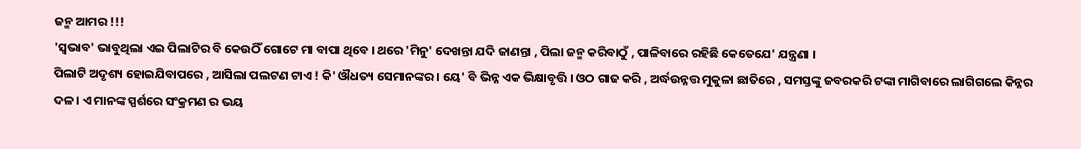ଜନ୍ମ ଆମର !!!
'ସ୍ୱଭାବ' ଭାବୁଥିଲା ଏଇ ପିଲାଟିର ବି କେଉଠିଁ ଗୋଟେ ମା ବାପା ଥିବେ । ଥରେ 'ମିନୁ' ଦେଖନ୍ତା ଯଦି ଜାଣନ୍ତା , ପିଲା ଜନ୍ମ କରିବାଠୁଁ , ପାଳିବାରେ ରହିଛି କେତେଯେ' ଯନ୍ତ୍ରଣା ।
ପିଲାଟି ଅଦୃଶ୍ୟ ହୋଇଯିବାପରେ , ଆସିଲା ପଲଟଣ ଟାଏ ! କି' ଔଧତ୍ୟ ସେମାନଙ୍କର । ୟେ' ବି ଭିନ୍ନ ଏକ ଭିକ୍ଷାବୃତ୍ତି । ଓଠ ଗାଢ କରି , ଅର୍ଦ୍ଧଉନ୍ନତ୍ତ ମୁକୁଳା ଛାତିରେ , ସମସ୍ତଙ୍କୁ ଜବରକରି ଟଙ୍କା ମାଗିବାରେ ଲାଗିଗଲେ କିନ୍ନର ଦଳ । ଏ ମାନଙ୍କ ସ୍ପର୍ଶରେ ସଂକ୍ରମଣ ର ଭୟ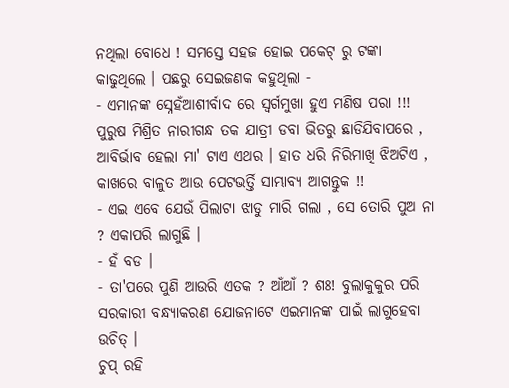ନଥିଲା ବୋଧେ ! ସମସ୍ତେ ସହଜ ହୋଇ ପକେଟ୍ ରୁ ଟଙ୍କା କାଢୁଥିଲେ । ପଛରୁ ସେଇଜଣକ କହୁଥିଲା -
- ଏମାନଙ୍କ ସ୍ନେହଁଆଶୀର୍ବାଦ ରେ ସ୍ୱର୍ଗମୁଖା ହୁଏ ମଣିଷ ପରା !!!
ପୁରୁଷ ମିଶ୍ରିତ ନାରୀଗନ୍ଧ ତକ ଯାତ୍ରୀ ଡବା ଭିତରୁ ଛାଡିଯିବାପରେ , ଆବିର୍ଭାବ ହେଲା ମା' ଟାଏ ଏଥର । ହାତ ଧରି ନିରିମାଖି ଝିଅଟିଏ , କାଖରେ ବାଳୁତ ଆଉ ପେଟଭର୍ତ୍ତି ସାମ୍ଭାବ୍ୟ ଆଗନ୍ତୁକ !!
- ଏଇ ଏବେ ଯେଉଁ ପିଲାଟା ଝାଡୁ ମାରି ଗଲା , ସେ ତୋରି ପୁଅ ନା ? ଏକାପରି ଲାଗୁଛି ।
- ହଁ ବଡ ।
- ତା'ପରେ ପୁଣି ଆଉରି ଏତକ ? ଆଁଆଁ ? ଶଃ! ବୁଲାକୁକୁର ପରି ସରକାରୀ ବନ୍ଧ୍ୟାକରଣ ଯୋଜନାଟେ ଏଇମାନଙ୍କ ପାଇଁ ଲାଗୁହେବା ଉଚିତ୍ ।
ଚୁପ୍ ରହି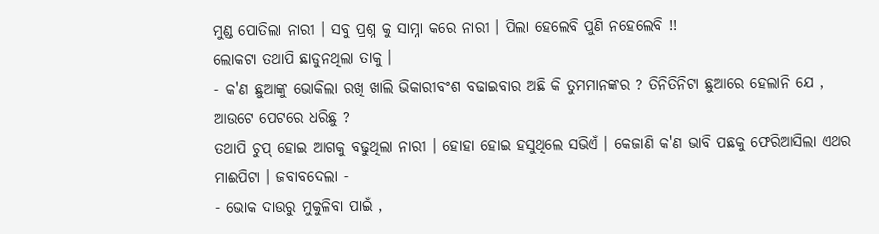ମୁଣ୍ଡ ପୋତିଲା ନାରୀ । ସବୁ ପ୍ରଶ୍ନ କୁ ସାମ୍ନା କରେ ନାରୀ । ପିଲା ହେଲେବି ପୁଣି ନହେଲେବି !!
ଲୋକଟା ତଥାପି ଛାଡୁନଥିଲା ତାକୁ ।
- କ'ଣ ଛୁଆଙ୍କୁ ଭୋକିଲା ରଖି ଖାଲି ଭିକାରୀବଂଶ ବଢାଇବାର ଅଛି କି ତୁମମାନଙ୍କର ? ତିନିତିନିଟା ଛୁଆରେ ହେଲାନି ଯେ , ଆଉଟେ ପେଟରେ ଧରିଛୁ ?
ତଥାପି ଚୁପ୍ ହୋଇ ଆଗକୁ ବଢୁଥିଲା ନାରୀ । ହୋହା ହୋଇ ହସୁଥିଲେ ସଭିଏଁ । କେଜାଣି କ'ଣ ଭାବି ପଛକୁ ଫେରିଆସିଲା ଏଥର ମାଈପିଟା । ଜବାବଦେଲା -
- ଭୋକ ଦାଉରୁ ମୁକୁଳିବା ପାଇଁ ,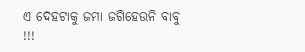ଏ ଦେହଟାକୁ ଜମା ଜଗିହେଉନି ବାବୁ !!!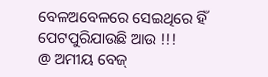ବେଳଅବେଳରେ ସେଇଥିରେ ହିଁ ପେଟପୁରିଯାଉଛି ଆଉ !!!
@ ଅମୀୟ ବେଜ୍